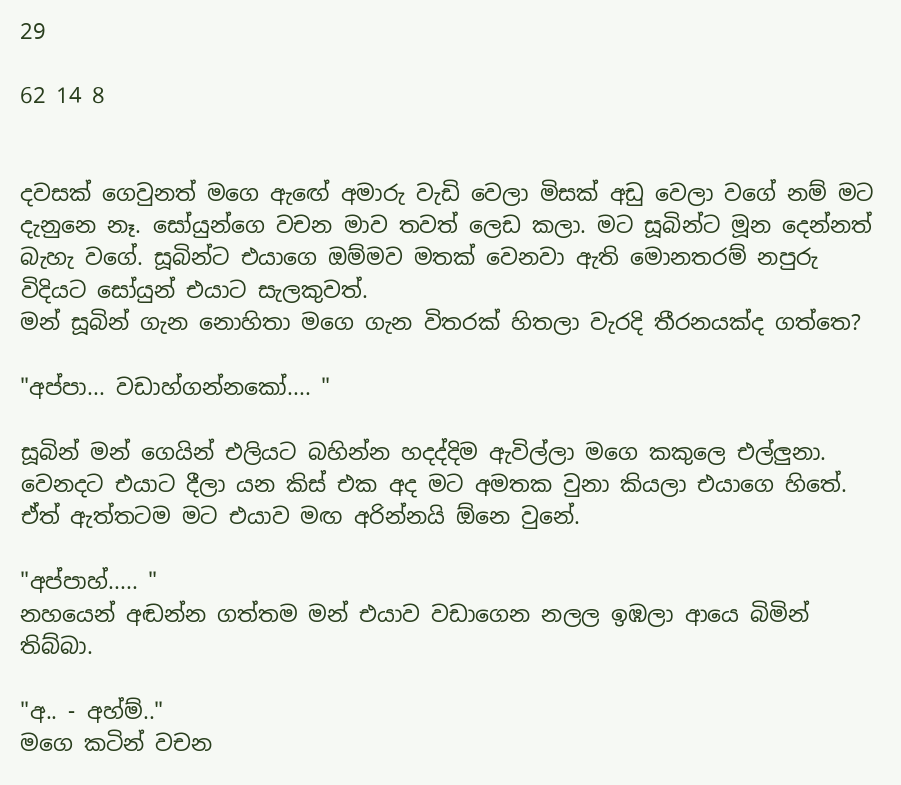29

62 14 8


දවසක් ගෙවුනත් මගෙ ඇඟේ අමාරු වැඩි වෙලා මිසක් අඩු වෙලා වගේ නම් මට දැනුනෙ නෑ. සෝයුන්ගෙ වචන මාව තවත් ලෙඩ කලා. මට සූබින්ට මූන දෙන්නත් බැහැ වගේ. සූබින්ට එයාගෙ ඔම්මව මතක් වෙනවා ඇති මොනතරම් නපුරු විදියට සෝයුන් එයාට සැලකුවත්.
මන් සූබින් ගැන නොහිතා මගෙ ගැන විතරක් හිතලා වැරදි තීරනයක්ද ගත්තෙ?

"අප්පා... වඩාහ්ගන්නකෝ.... "

සූබින් මන් ගෙයින් එලියට බහින්න හදද්දිම ඇවිල්ලා මගෙ කකුලෙ එල්ලුනා. වෙනදට එයාට දීලා යන කිස් එක අද මට අමතක වුනා කියලා එයාගෙ හිතේ. ඒත් ඇත්තටම මට එයාව මඟ අරින්නයි ඕනෙ වුනේ.

"අප්පාහ්..... "
නහයෙන් අඬන්න ගත්තම මන් එයාව වඩාගෙන නලල ඉඹලා ආයෙ බිමින් තිබ්බා.

"අ.. - අහ්ම්.."
මගෙ කටින් වචන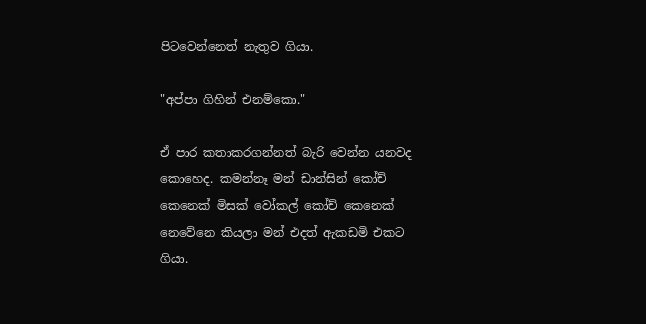පිටවෙන්නෙත් නැතුව ගියා.

"අප්පා ගිහින් එනම්කො."

ඒ පාර කතාකරගන්නත් බැරි වෙන්න යනවද කොහෙද. කමන්නෑ මන් ඩාන්සින් කෝච් කෙනෙක් මිසක් වෝකල් කෝච් කෙනෙක් නෙවේනෙ කියලා මන් එදත් ඇකඩමි එකට ගියා.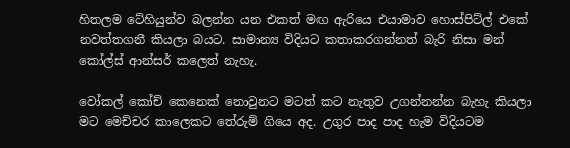හිතලම ටේහියුන්ව බලන්න යන එකත් මඟ ඇරියෙ එයාමාව හොස්පිට්ල් එකේ නවත්තගනී කියලා බයට. සාමාන්‍ය විදියට කතාකරගන්නත් බැරි නිසා මන් කෝල්ස් ආන්සර් කලෙත් නැහැ.

වෝකල් කෝච් කෙනෙක් නොවුනට මටත් කට නැතුව උගන්නන්න බැහැ කියලා මට මෙච්චර කාලෙකට තේරුම් ගියෙ අද. උගුර පාද පාද හැම විදියටම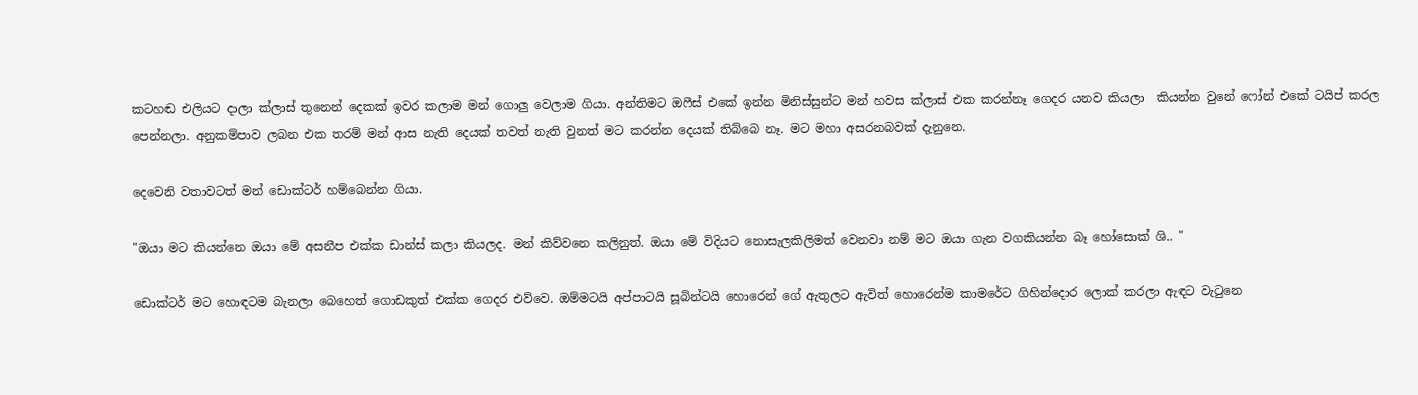කටහඬ එලියට දාලා ක්ලාස් තුනෙන් දෙකක් ඉවර කලාම මන් ගොලු වෙලාම ගියා. අන්තිමට ඔෆීස් එකේ ඉන්න මිනිස්සුන්ට මන් හවස ක්ලාස් එක කරන්නෑ ගෙදර යනව කියලා  කියන්න වුනේ ෆෝන් එකේ ටයිප් කරල පෙන්නලා. අනුකම්පාව ලබන එක තරම් මන් ආස නැති දෙයක් තවත් නැති වුනත් මට කරන්න දෙයක් තිබ්බෙ නෑ. මට මහා අසරනබවක් දැනුනෙ.

දෙවෙනි වතාවටත් මන් ඩොක්ටර් හම්බෙන්න ගියා.

"ඔයා මට කියන්නෙ ඔයා මේ අසනීප එක්ක ඩාන්ස් කලා කියලද. මන් කිව්වනෙ කලිනුත්. ඔයා මේ විදියට නොසැලකිලිමත් වෙනවා නම් මට ඔයා ගැන වගකියන්න බෑ හෝසොක් ශි.. "

ඩොක්ටර් මට හොඳටම බැනලා බෙහෙත් ගොඩකුත් එක්ක ගෙදර එව්වෙ. ඔම්මටයි අප්පාටයි සූබින්ටයි හොරෙන් ගේ ඇතුලට ඇවිත් හොරෙන්ම කාමරේට ගිහින්දොර ලොක් කරලා ඇඳට වැටුනෙ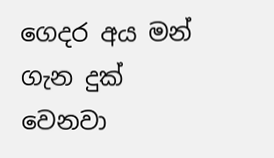ගෙදර අය මන් ගැන දුක් වෙනවා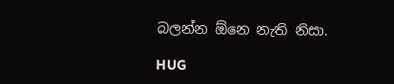බලන්න ඕනෙ නැති නිසා.

HUG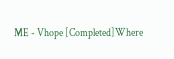ME - Vhope [Completed]Where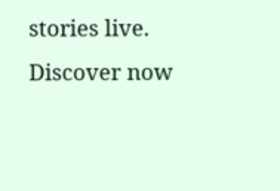stories live. Discover now